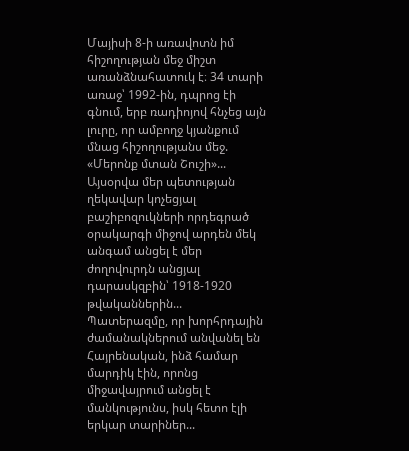Մայիսի 8-ի առավոտն իմ հիշողության մեջ միշտ առանձնահատուկ է։ 34 տարի առաջ՝ 1992-ին, դպրոց էի գնում, երբ ռադիոյով հնչեց այն լուրը, որ ամբողջ կյանքում մնաց հիշողությանս մեջ. «Մերոնք մտան Շուշի»...
Այսօրվա մեր պետության ղեկավար կոչեցյալ բաշիբոզուկների որդեգրած օրակարգի միջով արդեն մեկ անգամ անցել է մեր ժողովուրդն անցյալ դարասկզբին՝ 1918-1920 թվականներին...
Պատերազմը, որ խորհրդային ժամանակներում անվանել են Հայրենական, ինձ համար մարդիկ էին, որոնց միջավայրում անցել է մանկությունս, իսկ հետո էլի երկար տարիներ...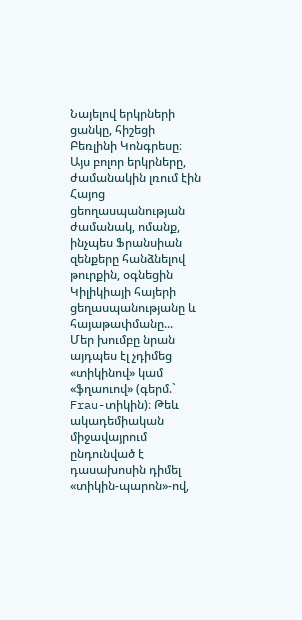Նայելով երկրների ցանկը, հիշեցի Բեռլինի Կոնգրեսը։
Այս բոլոր երկրները, ժամանակին լռում էին Հայոց ցեողասպանության ժամանակ, ոմանք, ինչպես Ֆրանսիան զենքերը հանձնելով թուրքին, օգնեցին Կիլիկիայի հայերի ցեղասպանությանը և հայաթափմանը...
Մեր խումբը նրան այդպես էլ չդիմեց «տիկինով» կամ «ֆղաուով» (գերմ.` Frau-տիկին)։ Թեև ակադեմիական միջավայրում ընդունված է դասախոսին դիմել «տիկին-պարոն»-ով,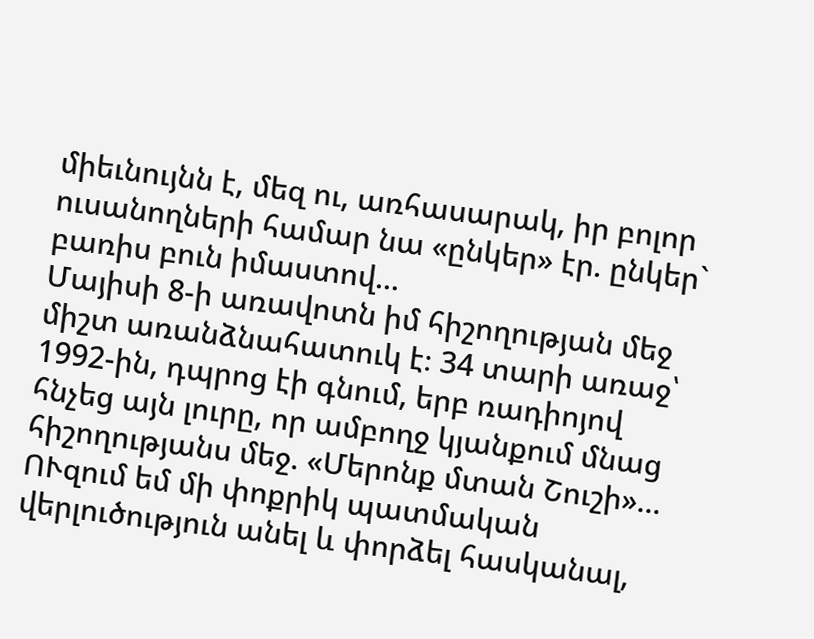միեւնույնն է, մեզ ու, առհասարակ, իր բոլոր ուսանողների համար նա «ընկեր» էր. ընկեր` բառիս բուն իմաստով...
Մայիսի 8-ի առավոտն իմ հիշողության մեջ միշտ առանձնահատուկ է։ 34 տարի առաջ՝ 1992-ին, դպրոց էի գնում, երբ ռադիոյով հնչեց այն լուրը, որ ամբողջ կյանքում մնաց հիշողությանս մեջ. «Մերոնք մտան Շուշի»...
ՈՒզում եմ մի փոքրիկ պատմական վերլուծություն անել և փորձել հասկանալ,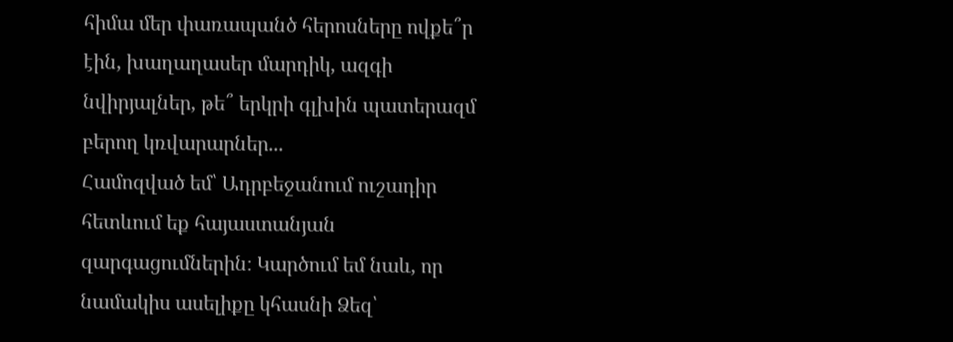հիմա մեր փառապանծ հերոսները ովքե՞ր էին, խաղաղասեր մարդիկ, ազգի նվիրյալներ, թե՞ երկրի գլխին պատերազմ բերող կռվարարներ...
Համոզված եմ՝ Ադրբեջանում ուշադիր հետևում եք հայաստանյան զարգացումներին։ Կարծում եմ նաև, որ նամակիս ասելիքը կհասնի Ձեզ՝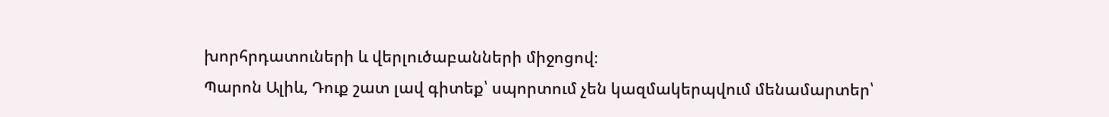խորհրդատուների և վերլուծաբանների միջոցով։
Պարոն Ալիև, Դուք շատ լավ գիտեք՝ սպորտում չեն կազմակերպվում մենամարտեր՝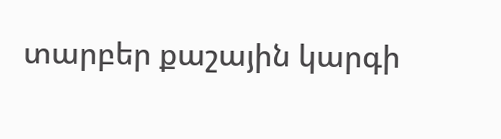տարբեր քաշային կարգի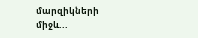մարզիկների միջև...